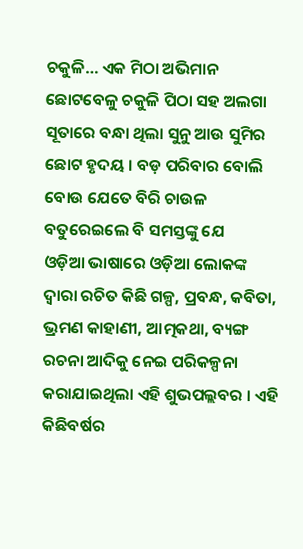ଚକୁଳି… ଏକ ମିଠା ଅଭିମାନ
ଛୋଟବେଳୁ ଚକୁଳି ପିଠା ସହ ଅଲଗା ସୂତାରେ ବନ୍ଧା ଥିଲା ସୁନୁ ଆଉ ସୁମିର ଛୋଟ ହୃଦୟ । ବଡ଼ ପରିବାର ବୋଲି ବୋଉ ଯେତେ ବିରି ଚାଉଳ ବତୁରେଇଲେ ବି ସମସ୍ତଙ୍କୁ ଯେ
ଓଡ଼ିଆ ଭାଷାରେ ଓଡ଼ିଆ ଲୋକଙ୍କ ଦ୍ୱାରା ରଚିତ କିଛି ଗଳ୍ପ, ପ୍ରବନ୍ଧ, କବିତା, ଭ୍ରମଣ କାହାଣୀ, ଆତ୍ମକଥା, ବ୍ୟଙ୍ଗ ରଚନା ଆଦିକୁ ନେଇ ପରିକଳ୍ପନା କରାଯାଇଥିଲା ଏହି ଶୁଭପଲ୍ଲବର । ଏହି କିଛିବର୍ଷର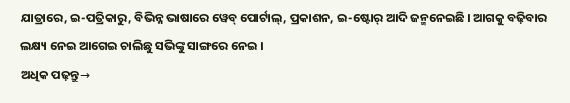ଯାତ୍ରାରେ, ଇ-ପତ୍ରିକାରୁ, ବିଭିନ୍ନ ଭାଷାରେ ୱେବ୍ ପୋର୍ଟାଲ୍, ପ୍ରକାଶନ, ଇ-ଷ୍ଟୋର୍ ଆଦି ଜନ୍ମନେଇଛି । ଆଗକୁ ବଢ଼ିବାର ଲକ୍ଷ୍ୟ ନେଇ ଆଗେଇ ଚାଲିଛୁ ସଭିଙ୍କୁ ସାଙ୍ଗରେ ନେଇ ।
ଅଧିକ ପଢ଼ନ୍ତୁ→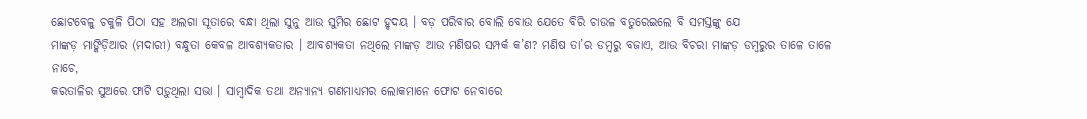ଛୋଟବେଳୁ ଚକୁଳି ପିଠା ସହ ଅଲଗା ସୂତାରେ ବନ୍ଧା ଥିଲା ସୁନୁ ଆଉ ସୁମିର ଛୋଟ ହୃଦୟ । ବଡ଼ ପରିବାର ବୋଲି ବୋଉ ଯେତେ ବିରି ଚାଉଳ ବତୁରେଇଲେ ବି ସମସ୍ତଙ୍କୁ ଯେ
ମାଙ୍କଡ଼ ମାଙ୍କିଡ଼ିଆର (ମଦାରୀ) ବନ୍ଧୁତା କେବଳ ଆବଶ୍ୟକତାର । ଆବଶ୍ୟକତା ନଥିଲେ ମାଙ୍କଡ଼ ଆଉ ମଣିଷର ସମ୍ପର୍କ କ’ଣ? ମଣିଷ ତା’ର ଡମ୍ବରୁ ବଜାଏ, ଆଉ ବିଚରା ମାଙ୍କଡ଼ ଡମ୍ବରୁର ତାଳେ ତାଳେ ନାଚେ,
କରତାଳିର ସୁଅରେ ଫାଟି ପଡ଼ୁଥିଲା ସଭା । ସାମ୍ୱାଦିକ ତଥା ଅନ୍ୟାନ୍ୟ ଗଣମାଧ୍ୟମର ଲୋକମାନେ ଫୋଟ ନେବାରେ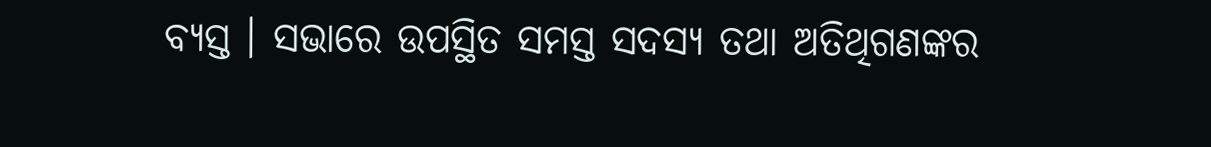ବ୍ୟସ୍ତ । ସଭାରେ ଉପସ୍ଥିତ ସମସ୍ତ ସଦସ୍ୟ ତଥା ଅତିଥିଗଣଙ୍କର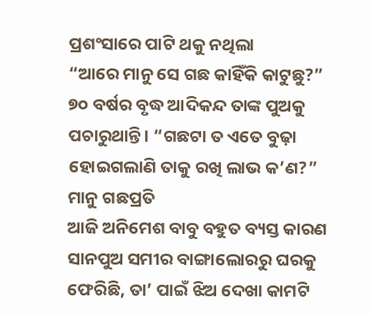ପ୍ରଶଂସାରେ ପାଟି ଥକୁ ନଥିଲା
“ଆରେ ମାନୁ ସେ ଗଛ କାହିଁକି କାଟୁଛୁ?” ୭୦ ବର୍ଷର ବୃଦ୍ଧ ଆଦିକନ୍ଦ ତାଙ୍କ ପୁଅକୁ ପଚାରୁଥାନ୍ତି । “ଗଛଟା ତ ଏତେ ବୁଢ଼ା ହୋଇଗଲାଣି ତାକୁ ରଖି ଲାଭ କ’ଣ?” ମାନୁ ଗଛପ୍ରତି
ଆଜି ଅନିମେଶ ବାବୁ ବହୁତ ବ୍ୟସ୍ତ କାରଣ ସାନପୁଅ ସମୀର ବାଙ୍ଗାଲୋରରୁ ଘରକୁ ଫେରିଛି, ତା’ ପାଇଁ ଝିଅ ଦେଖା କାମଟି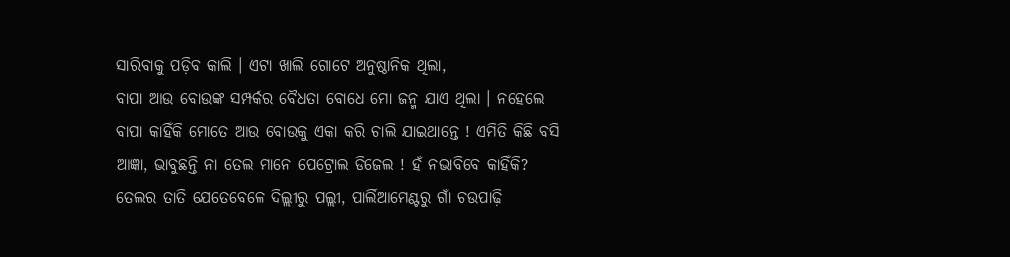ସାରିବାକୁ ପଡ଼ିବ କାଲି । ଏଟା ଖାଲି ଗୋଟେ ଅନୁଷ୍ଠାନିକ ଥିଲା,
ବାପା ଆଉ ବୋଉଙ୍କ ସମ୍ପର୍କର ବୈଧତା ବୋଧେ ମୋ ଜନ୍ମ ଯାଏ ଥିଲା । ନହେଲେ ବାପା କାହିଁକି ମୋତେ ଆଉ ବୋଉକୁ ଏକା କରି ଚାଲି ଯାଇଥାନ୍ତେ ! ଏମିତି କିଛି ବସି
ଆଜ୍ଞା, ଭାବୁଛନ୍ତି ନା ତେଲ ମାନେ ପେଟ୍ରୋଲ ଡିଜେଲ ! ହଁ ନଭାବିବେ କାହିଁକି? ତେଲର ତାତି ଯେତେବେଳେ ଦିଲ୍ଲୀରୁ ପଲ୍ଲୀ, ପାର୍ଲିଆମେଣ୍ଟରୁ ଗାଁ ଚଉପାଢ଼ି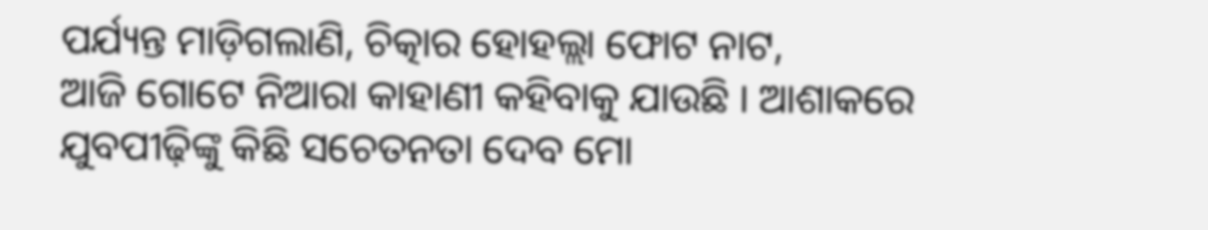ପର୍ଯ୍ୟନ୍ତ ମାଡ଼ିଗଲାଣି, ଚିତ୍କାର ହୋହଲ୍ଲା ଫୋଟ ନାଟ,
ଆଜି ଗୋଟେ ନିଆରା କାହାଣୀ କହିବାକୁ ଯାଉଛି । ଆଶାକରେ ଯୁବପୀଢ଼ିଙ୍କୁ କିଛି ସଚେତନତା ଦେବ ମୋ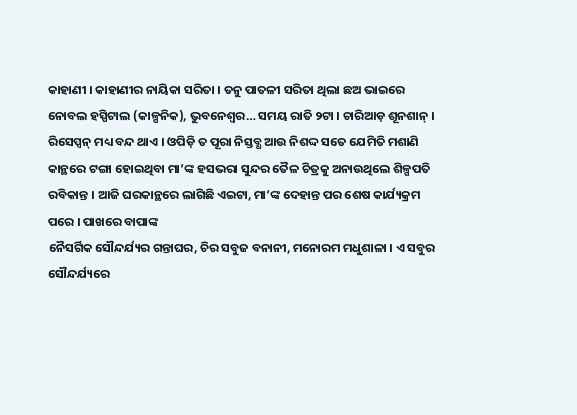କାହାଣୀ । କାହାଣୀର ନାୟିକା ସରିତା । ତନୁ ପାତଳୀ ସରିତା ଥିଲା ଛଅ ଭାଇରେ
ନୋବଲ ହସ୍ପିଟାଲ (କାଳ୍ପନିକ), ଭୁବନେଶ୍ୱର… ସମୟ ରାତି ୨ଟା । ଚାରିଆଡ଼ ଶୂନଶାନ୍ । ରିସେପ୍ସନ୍ ମଧ୍ୟ ବନ୍ଦ ଥାଏ । ଓପିଡ଼ି ତ ପୂରା ନିସ୍ତବ୍ଧ ଆଉ ନିଶଦ୍ଦ ସତେ ଯେମିତି ମଶାଣି
କାନ୍ଥରେ ଟଙ୍ଗା ହୋଇଥିବା ମା’ଙ୍କ ହସଭରା ସୁନ୍ଦର ତୈଳ ଚିତ୍ରକୁ ଅନାଉଥିଲେ ଶିଳ୍ପପତି ରବିକାନ୍ତ । ଆଜି ଘରକାନ୍ଥରେ ଲାଗିଛି ଏଇଟା, ମା’ଙ୍କ ଦେହାନ୍ତ ପର ଶେଷ କାର୍ଯ୍ୟକ୍ରମ ପରେ । ପାଖରେ ବାପାଙ୍କ
ନୈସର୍ଗିକ ସୌନ୍ଦର୍ଯ୍ୟର ଗନ୍ତାଘର, ଚିର ସବୁଜ ବନାନୀ, ମନୋରମ ମଧୁଶାଳା । ଏ ସବୁର ସୌନ୍ଦର୍ଯ୍ୟରେ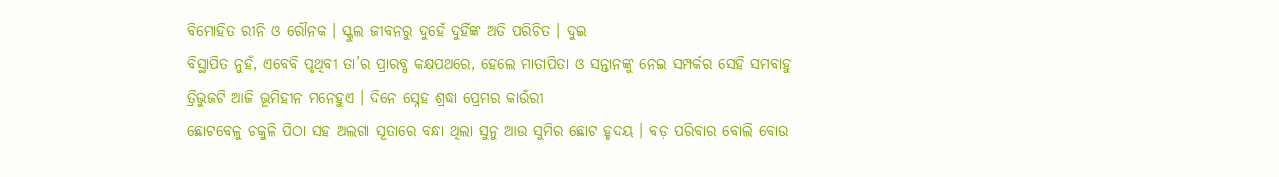ବିମୋହିତ ରୀନି ଓ ରୌନକ । ସ୍କୁଲ ଜୀବନରୁ ଦୁହେଁ ଦୁହିଁଙ୍କ ଅତି ପରିଚିତ । ଦୁଇ
ବିସ୍ଥାପିତ ନୁହଁ, ଏବେବି ପୃଥିବୀ ତା’ର ପ୍ରାରବ୍ଧ କକ୍ଷପଥରେ, ହେଲେ ମାତାପିତା ଓ ସନ୍ତାନଙ୍କୁ ନେଇ ସମ୍ପର୍କର ସେହି ସମବାହୁ ତ୍ରିଭୁଜଟି ଆଜି ଭୂମିହୀନ ମନେହୁଏ । ଦିନେ ସ୍ନେହ ଶ୍ରଦ୍ଧା ପ୍ରେମର କାଉଁରୀ
ଛୋଟବେଳୁ ଚକୁଳି ପିଠା ସହ ଅଲଗା ସୂତାରେ ବନ୍ଧା ଥିଲା ସୁନୁ ଆଉ ସୁମିର ଛୋଟ ହୃଦୟ । ବଡ଼ ପରିବାର ବୋଲି ବୋଉ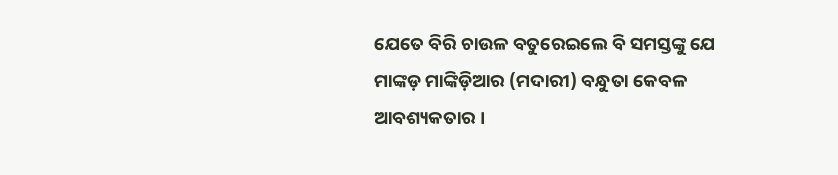ଯେତେ ବିରି ଚାଉଳ ବତୁରେଇଲେ ବି ସମସ୍ତଙ୍କୁ ଯେ
ମାଙ୍କଡ଼ ମାଙ୍କିଡ଼ିଆର (ମଦାରୀ) ବନ୍ଧୁତା କେବଳ ଆବଶ୍ୟକତାର ।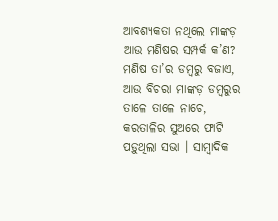ଆବଶ୍ୟକତା ନଥିଲେ ମାଙ୍କଡ଼ ଆଉ ମଣିଷର ସମ୍ପର୍କ କ’ଣ? ମଣିଷ ତା’ର ଡମ୍ବରୁ ବଜାଏ, ଆଉ ବିଚରା ମାଙ୍କଡ଼ ଡମ୍ବରୁର ତାଳେ ତାଳେ ନାଚେ,
କରତାଳିର ସୁଅରେ ଫାଟି ପଡ଼ୁଥିଲା ସଭା । ସାମ୍ୱାଦିକ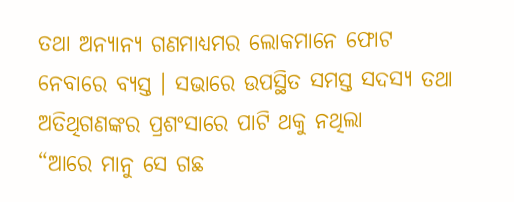ତଥା ଅନ୍ୟାନ୍ୟ ଗଣମାଧ୍ୟମର ଲୋକମାନେ ଫୋଟ ନେବାରେ ବ୍ୟସ୍ତ । ସଭାରେ ଉପସ୍ଥିତ ସମସ୍ତ ସଦସ୍ୟ ତଥା ଅତିଥିଗଣଙ୍କର ପ୍ରଶଂସାରେ ପାଟି ଥକୁ ନଥିଲା
“ଆରେ ମାନୁ ସେ ଗଛ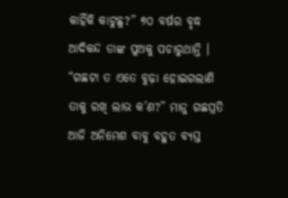କାହିଁକି କାଟୁଛୁ?” ୭୦ ବର୍ଷର ବୃଦ୍ଧ ଆଦିକନ୍ଦ ତାଙ୍କ ପୁଅକୁ ପଚାରୁଥାନ୍ତି । “ଗଛଟା ତ ଏତେ ବୁଢ଼ା ହୋଇଗଲାଣି ତାକୁ ରଖି ଲାଭ କ’ଣ?” ମାନୁ ଗଛପ୍ରତି
ଆଜି ଅନିମେଶ ବାବୁ ବହୁତ ବ୍ୟସ୍ତ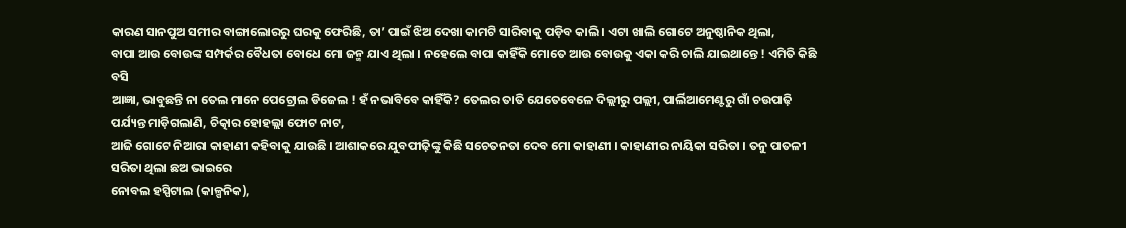କାରଣ ସାନପୁଅ ସମୀର ବାଙ୍ଗାଲୋରରୁ ଘରକୁ ଫେରିଛି, ତା’ ପାଇଁ ଝିଅ ଦେଖା କାମଟି ସାରିବାକୁ ପଡ଼ିବ କାଲି । ଏଟା ଖାଲି ଗୋଟେ ଅନୁଷ୍ଠାନିକ ଥିଲା,
ବାପା ଆଉ ବୋଉଙ୍କ ସମ୍ପର୍କର ବୈଧତା ବୋଧେ ମୋ ଜନ୍ମ ଯାଏ ଥିଲା । ନହେଲେ ବାପା କାହିଁକି ମୋତେ ଆଉ ବୋଉକୁ ଏକା କରି ଚାଲି ଯାଇଥାନ୍ତେ ! ଏମିତି କିଛି ବସି
ଆଜ୍ଞା, ଭାବୁଛନ୍ତି ନା ତେଲ ମାନେ ପେଟ୍ରୋଲ ଡିଜେଲ ! ହଁ ନଭାବିବେ କାହିଁକି? ତେଲର ତାତି ଯେତେବେଳେ ଦିଲ୍ଲୀରୁ ପଲ୍ଲୀ, ପାର୍ଲିଆମେଣ୍ଟରୁ ଗାଁ ଚଉପାଢ଼ି ପର୍ଯ୍ୟନ୍ତ ମାଡ଼ିଗଲାଣି, ଚିତ୍କାର ହୋହଲ୍ଲା ଫୋଟ ନାଟ,
ଆଜି ଗୋଟେ ନିଆରା କାହାଣୀ କହିବାକୁ ଯାଉଛି । ଆଶାକରେ ଯୁବପୀଢ଼ିଙ୍କୁ କିଛି ସଚେତନତା ଦେବ ମୋ କାହାଣୀ । କାହାଣୀର ନାୟିକା ସରିତା । ତନୁ ପାତଳୀ ସରିତା ଥିଲା ଛଅ ଭାଇରେ
ନୋବଲ ହସ୍ପିଟାଲ (କାଳ୍ପନିକ),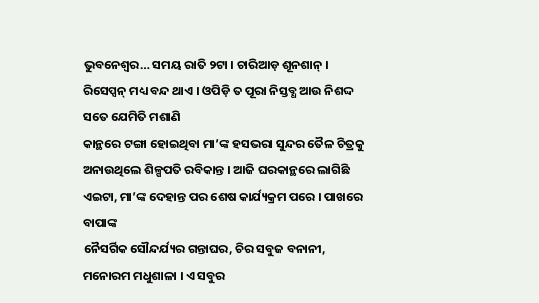ଭୁବନେଶ୍ୱର… ସମୟ ରାତି ୨ଟା । ଚାରିଆଡ଼ ଶୂନଶାନ୍ । ରିସେପ୍ସନ୍ ମଧ୍ୟ ବନ୍ଦ ଥାଏ । ଓପିଡ଼ି ତ ପୂରା ନିସ୍ତବ୍ଧ ଆଉ ନିଶଦ୍ଦ ସତେ ଯେମିତି ମଶାଣି
କାନ୍ଥରେ ଟଙ୍ଗା ହୋଇଥିବା ମା’ଙ୍କ ହସଭରା ସୁନ୍ଦର ତୈଳ ଚିତ୍ରକୁ ଅନାଉଥିଲେ ଶିଳ୍ପପତି ରବିକାନ୍ତ । ଆଜି ଘରକାନ୍ଥରେ ଲାଗିଛି ଏଇଟା, ମା’ଙ୍କ ଦେହାନ୍ତ ପର ଶେଷ କାର୍ଯ୍ୟକ୍ରମ ପରେ । ପାଖରେ ବାପାଙ୍କ
ନୈସର୍ଗିକ ସୌନ୍ଦର୍ଯ୍ୟର ଗନ୍ତାଘର, ଚିର ସବୁଜ ବନାନୀ, ମନୋରମ ମଧୁଶାଳା । ଏ ସବୁର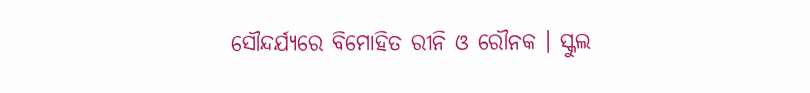ସୌନ୍ଦର୍ଯ୍ୟରେ ବିମୋହିତ ରୀନି ଓ ରୌନକ । ସ୍କୁଲ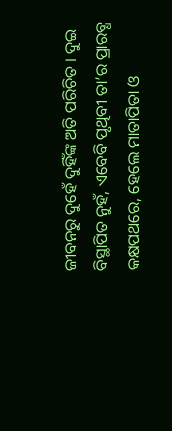ଜୀବନରୁ ଦୁହେଁ ଦୁହିଁଙ୍କ ଅତି ପରିଚିତ । ଦୁଇ
ବିସ୍ଥାପିତ ନୁହଁ, ଏବେବି ପୃଥିବୀ ତା’ର ପ୍ରାରବ୍ଧ କକ୍ଷପଥରେ, ହେଲେ ମାତାପିତା ଓ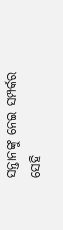ସନ୍ତାନଙ୍କୁ ନେଇ ସମ୍ପର୍କର ସେହି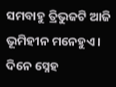ସମବାହୁ ତ୍ରିଭୁଜଟି ଆଜି ଭୂମିହୀନ ମନେହୁଏ । ଦିନେ ସ୍ନେହ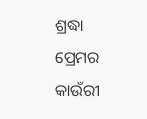ଶ୍ରଦ୍ଧା ପ୍ରେମର କାଉଁରୀ